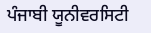ਪੰਜਾਬੀ ਯੂਨੀਵਰਸਿਟੀ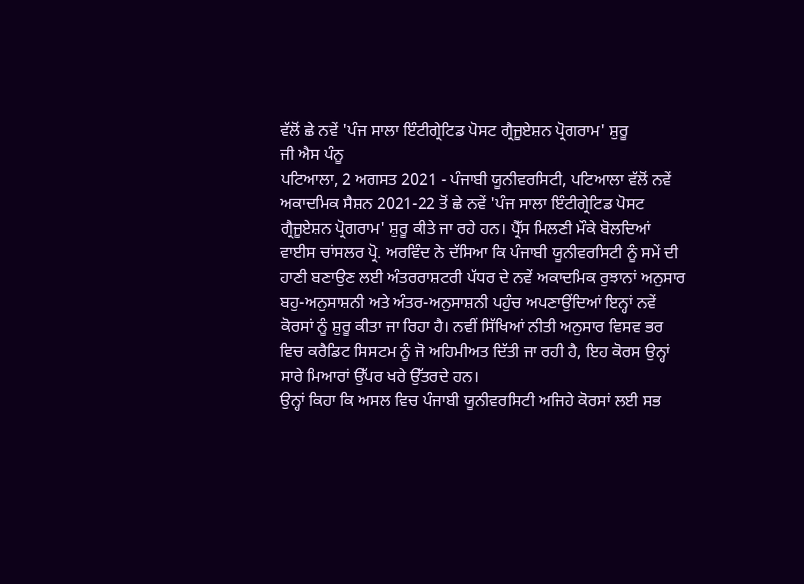ਵੱਲੋਂ ਛੇ ਨਵੇਂ 'ਪੰਜ ਸਾਲਾ ਇੰਟੀਗ੍ਰੇਟਿਡ ਪੋਸਟ ਗ੍ਰੈਜੂਏਸ਼ਨ ਪ੍ਰੋਗਰਾਮ' ਸ਼ੁਰੂ
ਜੀ ਐਸ ਪੰਨੂ
ਪਟਿਆਲਾ, 2 ਅਗਸਤ 2021 - ਪੰਜਾਬੀ ਯੂਨੀਵਰਸਿਟੀ, ਪਟਿਆਲਾ ਵੱਲੋਂ ਨਵੇਂ ਅਕਾਦਮਿਕ ਸੈਸ਼ਨ 2021-22 ਤੋਂ ਛੇ ਨਵੇਂ 'ਪੰਜ ਸਾਲਾ ਇੰਟੀਗ੍ਰੇਟਿਡ ਪੋਸਟ ਗ੍ਰੈਜੂਏਸ਼ਨ ਪ੍ਰੋਗਰਾਮ' ਸ਼ੁਰੂ ਕੀਤੇ ਜਾ ਰਹੇ ਹਨ। ਪ੍ਰੈੱਸ ਮਿਲਣੀ ਮੌਕੇ ਬੋਲਦਿਆਂ ਵਾਈਸ ਚਾਂਸਲਰ ਪ੍ਰੋ. ਅਰਵਿੰਦ ਨੇ ਦੱਸਿਆ ਕਿ ਪੰਜਾਬੀ ਯੂਨੀਵਰਸਿਟੀ ਨੂੰ ਸਮੇਂ ਦੀ ਹਾਣੀ ਬਣਾਉਣ ਲਈ ਅੰਤਰਰਾਸ਼ਟਰੀ ਪੱਧਰ ਦੇ ਨਵੇਂ ਅਕਾਦਮਿਕ ਰੁਝਾਨਾਂ ਅਨੁਸਾਰ ਬਹੁ-ਅਨੁਸਾਸ਼ਨੀ ਅਤੇ ਅੰਤਰ-ਅਨੁਸਾਸ਼ਨੀ ਪਹੁੰਚ ਅਪਣਾਉਂਦਿਆਂ ਇਨ੍ਹਾਂ ਨਵੇਂ ਕੋਰਸਾਂ ਨੂੰ ਸ਼ੁਰੂ ਕੀਤਾ ਜਾ ਰਿਹਾ ਹੈ। ਨਵੀਂ ਸਿੱਖਿਆਂ ਨੀਤੀ ਅਨੁਸਾਰ ਵਿਸਵ ਭਰ ਵਿਚ ਕਰੈਡਿਟ ਸਿਸਟਮ ਨੂੰ ਜੋ ਅਹਿਮੀਅਤ ਦਿੱਤੀ ਜਾ ਰਹੀ ਹੈ, ਇਹ ਕੋਰਸ ਉਨ੍ਹਾਂ ਸਾਰੇ ਮਿਆਰਾਂ ਉੱਪਰ ਖਰੇ ਉੱਤਰਦੇ ਹਨ।
ਉਨ੍ਹਾਂ ਕਿਹਾ ਕਿ ਅਸਲ ਵਿਚ ਪੰਜਾਬੀ ਯੂਨੀਵਰਸਿਟੀ ਅਜਿਹੇ ਕੋਰਸਾਂ ਲਈ ਸਭ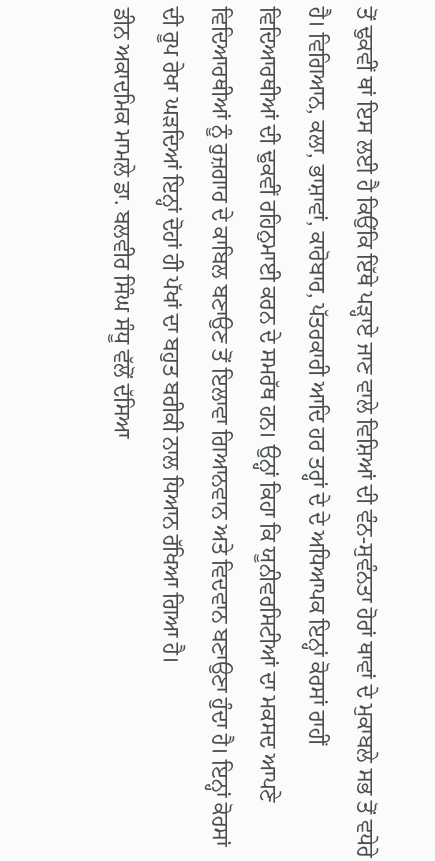ਤੋਂ ਢੁਕਵੀਂ ਥਾਂ ਇਸ ਲਈ ਹੈ ਕਿਉਂਕਿ ਇੱਥੇ ਪੜ੍ਹਾਏ ਜਾਣ ਵਾਲੇ ਵਿਸ਼ਿਆਂ ਦੀ ਵੰਨ-ਸੁਵੰਨਤਾ ਹੋਰਾਂ ਥਾਵਾਂ ਦੇ ਮੁਕਾਬਲੇ ਸਭ ਤੋਂ ਵਧੇਰੇ ਹੈ। ਵਿਗਿਆਨ, ਕਲਾ, ਭਾਸ਼ਾਵਾਂ, ਕਾਰੋਬਾਰ, ਪੱਤਰਕਾਰੀ ਆਦਿ ਹਰ ਤਰ੍ਹਾਂ ਦੇ ਦੇ ਅਧਿਆਪਕ ਇਨ੍ਹਾਂ ਕੋਰਸਾਂ ਰਾਹੀਂ ਵਿਦਿਆਰਥੀਆਂ ਦੀ ਢੁਕਵੀਂ ਰਹਿਨੁਮਾਈ ਕਰਨ ਦੇ ਸਮਰੱਥ ਹਨ। ਉਨ੍ਹਾਂ ਕਿਹਾ ਕਿ ਯੂਨੀਵਰਸਿਟੀਆਂ ਦਾ ਮਕਸਦ ਆਪਣੇ ਵਿਦਿਆਰਥੀਆਂ ਨੂੰ ਰੁਜ਼ਗਾਰ ਦੇ ਕਾਬਿਲ ਬਣਾਉਣ ਤੋਂ ਇਲਾਵਾ ਗਿਆਨਵਾਨ ਅਤੇ ਵਿਦਵਾਨ ਬਣਾਉਣਾ ਹੁੰਦਾ ਹੈ। ਇਨ੍ਹਾਂ ਕੋਰਸਾਂ ਦੀ ਰੂਪ ਰੇਖਾ ਘੜਦਿਆਂ ਇਨ੍ਹਾਂ ਦੋਹਾਂ ਹੀ ਪੱਖਾਂ ਦਾ ਬਹੁਤ ਬਰੀਕੀ ਨਾਲ ਧਿਆਨ ਰੱਖਿਆ ਗਿਆ ਹੈ।
ਡੀਨ ਅਕਾਦਮਿਕ ਮਾਮਲੇ ਡਾ. ਬਲਵੀਰ ਸਿੰਘ ਸੰਧੂ ਵੱਲੋਂ ਦੱਸਿਆ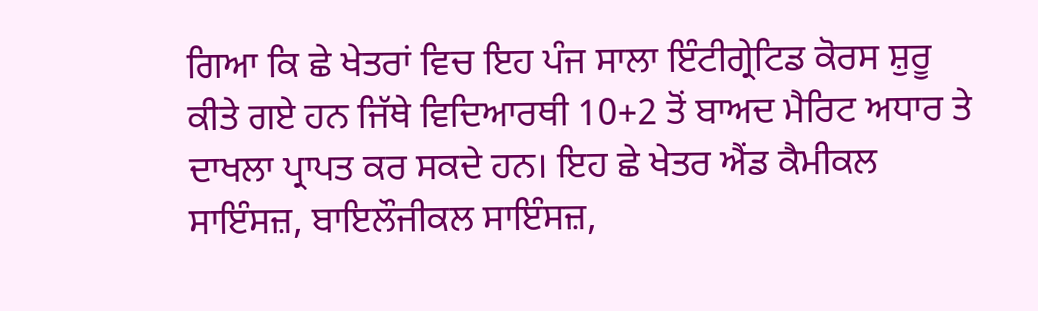ਗਿਆ ਕਿ ਛੇ ਖੇਤਰਾਂ ਵਿਚ ਇਹ ਪੰਜ ਸਾਲਾ ਇੰਟੀਗ੍ਰੇਟਿਡ ਕੋਰਸ ਸ਼ੁਰੂ ਕੀਤੇ ਗਏ ਹਨ ਜਿੱਥੇ ਵਿਦਿਆਰਥੀ 10+2 ਤੋਂ ਬਾਅਦ ਮੈਰਿਟ ਅਧਾਰ ਤੇ ਦਾਖਲਾ ਪ੍ਰਾਪਤ ਕਰ ਸਕਦੇ ਹਨ। ਇਹ ਛੇ ਖੇਤਰ ਐਂਡ ਕੈਮੀਕਲ ਸਾਇੰਸਜ਼, ਬਾਇਲੌਜੀਕਲ ਸਾਇੰਸਜ਼,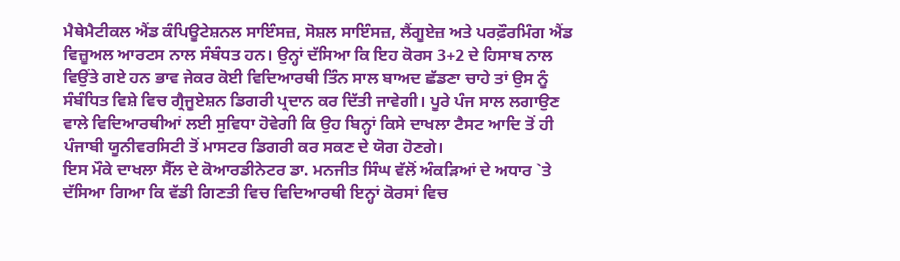ਮੈਥੇਮੈਟੀਕਲ ਐਂਡ ਕੰਪਿਊਟੇਸ਼ਨਲ ਸਾਇੰਸਜ਼, ਸੋਸ਼ਲ ਸਾਇੰਸਜ਼, ਲੈਂਗੂਏਜ਼ ਅਤੇ ਪਰਫ਼ੌਰਮਿੰਗ ਐਂਡ ਵਿਜ਼ੂਅਲ ਆਰਟਸ ਨਾਲ ਸੰਬੰਧਤ ਹਨ। ਉਨ੍ਹਾਂ ਦੱਸਿਆ ਕਿ ਇਹ ਕੋਰਸ 3+2 ਦੇ ਹਿਸਾਬ ਨਾਲ ਵਿਉਂਤੇ ਗਏ ਹਨ ਭਾਵ ਜੇਕਰ ਕੋਈ ਵਿਦਿਆਰਥੀ ਤਿੰਨ ਸਾਲ ਬਾਅਦ ਛੱਡਣਾ ਚਾਹੇ ਤਾਂ ਉਸ ਨੂੰ ਸੰਬੰਧਿਤ ਵਿਸ਼ੇ ਵਿਚ ਗ੍ਰੈਜੂਏਸ਼ਨ ਡਿਗਰੀ ਪ੍ਰਦਾਨ ਕਰ ਦਿੱਤੀ ਜਾਵੇਗੀ। ਪੂਰੇ ਪੰਜ ਸਾਲ ਲਗਾਉਣ ਵਾਲੇ ਵਿਦਿਆਰਥੀਆਂ ਲਈ ਸੁਵਿਧਾ ਹੋਵੇਗੀ ਕਿ ਉਹ ਬਿਨ੍ਹਾਂ ਕਿਸੇ ਦਾਖਲਾ ਟੈਸਟ ਆਦਿ ਤੋਂ ਹੀ ਪੰਜਾਬੀ ਯੂਨੀਵਰਸਿਟੀ ਤੋਂ ਮਾਸਟਰ ਡਿਗਰੀ ਕਰ ਸਕਣ ਦੇ ਯੋਗ ਹੋਣਗੇ।
ਇਸ ਮੌਕੇ ਦਾਖਲਾ ਸੈੱਲ ਦੇ ਕੋਆਰਡੀਨੇਟਰ ਡਾ. ਮਨਜੀਤ ਸਿੰਘ ਵੱਲੋਂ ਅੰਕੜਿਆਂ ਦੇ ਅਧਾਰ `ਤੇ ਦੱਸਿਆ ਗਿਆ ਕਿ ਵੱਡੀ ਗਿਣਤੀ ਵਿਚ ਵਿਦਿਆਰਥੀ ਇਨ੍ਹਾਂ ਕੋਰਸਾਂ ਵਿਚ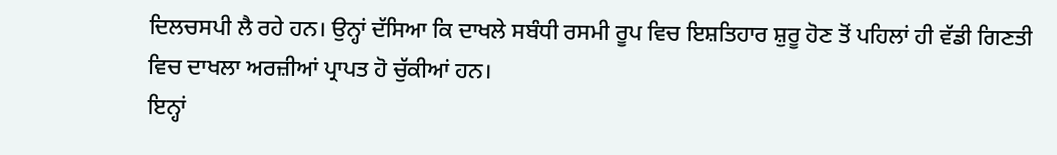ਦਿਲਚਸਪੀ ਲੈ ਰਹੇ ਹਨ। ਉਨ੍ਹਾਂ ਦੱਸਿਆ ਕਿ ਦਾਖਲੇ ਸਬੰਧੀ ਰਸਮੀ ਰੂਪ ਵਿਚ ਇਸ਼ਤਿਹਾਰ ਸ਼ੁਰੂ ਹੋਣ ਤੋਂ ਪਹਿਲਾਂ ਹੀ ਵੱਡੀ ਗਿਣਤੀ ਵਿਚ ਦਾਖਲਾ ਅਰਜ਼ੀਆਂ ਪ੍ਰਾਪਤ ਹੋ ਚੁੱਕੀਆਂ ਹਨ।
ਇਨ੍ਹਾਂ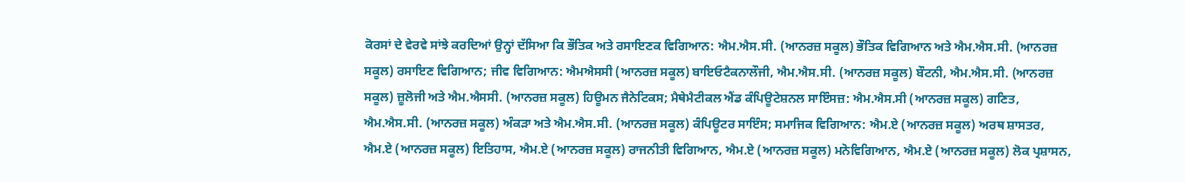ਕੋਰਸਾਂ ਦੇ ਵੇਰਵੇ ਸਾਂਝੇ ਕਰਦਿਆਂ ਉਨ੍ਹਾਂ ਦੱਸਿਆ ਕਿ ਭੌਤਿਕ ਅਤੇ ਰਸਾਇਣਕ ਵਿਗਿਆਨ: ਐਮ.ਐਸ.ਸੀ. (ਆਨਰਜ਼ ਸਕੂਲ) ਭੌਤਿਕ ਵਿਗਿਆਨ ਅਤੇ ਐਮ.ਐਸ.ਸੀ. (ਆਨਰਜ਼ ਸਕੂਲ) ਰਸਾਇਣ ਵਿਗਿਆਨ; ਜੀਵ ਵਿਗਿਆਨ: ਐਮਐਸਸੀ (ਆਨਰਜ਼ ਸਕੂਲ) ਬਾਇਓਟੈਕਨਾਲੌਜੀ, ਐਮ.ਐਸ.ਸੀ. (ਆਨਰਜ਼ ਸਕੂਲ) ਬੌਟਨੀ, ਐਮ.ਐਸ.ਸੀ. (ਆਨਰਜ਼ ਸਕੂਲ) ਜ਼ੂਲੋਜੀ ਅਤੇ ਐਮ.ਐਸਸੀ. (ਆਨਰਜ਼ ਸਕੂਲ) ਹਿਊਮਨ ਜੈਨੇਟਿਕਸ; ਮੈਥੇਮੈਟੀਕਲ ਐਂਡ ਕੰਪਿਊਟੇਸ਼ਨਲ ਸਾਇੰਸਜ਼: ਐਮ.ਐਸ.ਸੀ (ਆਨਰਜ਼ ਸਕੂਲ) ਗਣਿਤ, ਐਮ.ਐਸ.ਸੀ. (ਆਨਰਜ਼ ਸਕੂਲ) ਅੰਕੜਾ ਅਤੇ ਐਮ.ਐਸ.ਸੀ. (ਆਨਰਜ਼ ਸਕੂਲ) ਕੰਪਿਊਟਰ ਸਾਇੰਸ; ਸਮਾਜਿਕ ਵਿਗਿਆਨ: ਐਮ.ਏ (ਆਨਰਜ਼ ਸਕੂਲ) ਅਰਥ ਸ਼ਾਸਤਰ, ਐਮ.ਏ (ਆਨਰਜ਼ ਸਕੂਲ) ਇਤਿਹਾਸ, ਐਮ.ਏ (ਆਨਰਜ਼ ਸਕੂਲ) ਰਾਜਨੀਤੀ ਵਿਗਿਆਨ, ਐਮ.ਏ (ਆਨਰਜ਼ ਸਕੂਲ) ਮਨੋਵਿਗਿਆਨ, ਐਮ.ਏ (ਆਨਰਜ਼ ਸਕੂਲ) ਲੋਕ ਪ੍ਰਸ਼ਾਸਨ,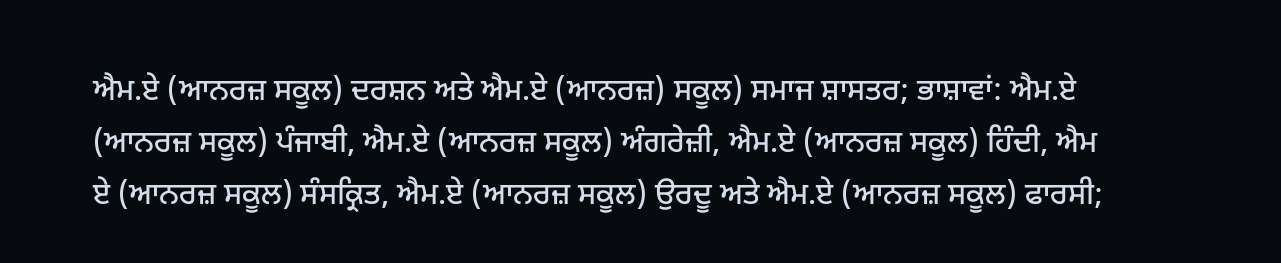ਐਮ.ਏ (ਆਨਰਜ਼ ਸਕੂਲ) ਦਰਸ਼ਨ ਅਤੇ ਐਮ.ਏ (ਆਨਰਜ਼) ਸਕੂਲ) ਸਮਾਜ ਸ਼ਾਸਤਰ; ਭਾਸ਼ਾਵਾਂ: ਐਮ.ਏ (ਆਨਰਜ਼ ਸਕੂਲ) ਪੰਜਾਬੀ, ਐਮ.ਏ (ਆਨਰਜ਼ ਸਕੂਲ) ਅੰਗਰੇਜ਼ੀ, ਐਮ.ਏ (ਆਨਰਜ਼ ਸਕੂਲ) ਹਿੰਦੀ, ਐਮ ਏ (ਆਨਰਜ਼ ਸਕੂਲ) ਸੰਸਕ੍ਰਿਤ, ਐਮ.ਏ (ਆਨਰਜ਼ ਸਕੂਲ) ਉਰਦੂ ਅਤੇ ਐਮ.ਏ (ਆਨਰਜ਼ ਸਕੂਲ) ਫਾਰਸੀ;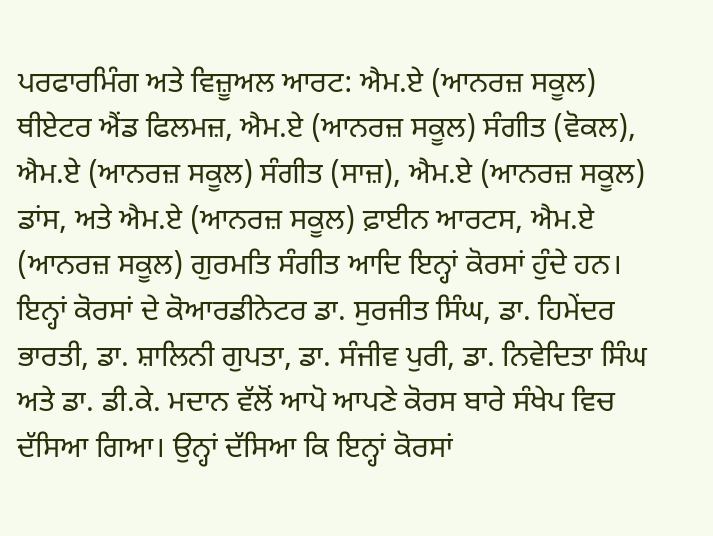ਪਰਫਾਰਮਿੰਗ ਅਤੇ ਵਿਜ਼ੂਅਲ ਆਰਟ: ਐਮ.ਏ (ਆਨਰਜ਼ ਸਕੂਲ) ਥੀਏਟਰ ਐਂਡ ਫਿਲਮਜ਼, ਐਮ.ਏ (ਆਨਰਜ਼ ਸਕੂਲ) ਸੰਗੀਤ (ਵੋਕਲ), ਐਮ.ਏ (ਆਨਰਜ਼ ਸਕੂਲ) ਸੰਗੀਤ (ਸਾਜ਼), ਐਮ.ਏ (ਆਨਰਜ਼ ਸਕੂਲ) ਡਾਂਸ, ਅਤੇ ਐਮ.ਏ (ਆਨਰਜ਼ ਸਕੂਲ) ਫ਼ਾਈਨ ਆਰਟਸ, ਐਮ.ਏ (ਆਨਰਜ਼ ਸਕੂਲ) ਗੁਰਮਤਿ ਸੰਗੀਤ ਆਦਿ ਇਨ੍ਹਾਂ ਕੋਰਸਾਂ ਹੁੰਦੇ ਹਨ।
ਇਨ੍ਹਾਂ ਕੋਰਸਾਂ ਦੇ ਕੋਆਰਡੀਨੇਟਰ ਡਾ. ਸੁਰਜੀਤ ਸਿੰਘ, ਡਾ. ਹਿਮੇਂਦਰ ਭਾਰਤੀ, ਡਾ. ਸ਼ਾਲਿਨੀ ਗੁਪਤਾ, ਡਾ. ਸੰਜੀਵ ਪੁਰੀ, ਡਾ. ਨਿਵੇਦਿਤਾ ਸਿੰਘ ਅਤੇ ਡਾ. ਡੀ.ਕੇ. ਮਦਾਨ ਵੱਲੋਂ ਆਪੋ ਆਪਣੇ ਕੋਰਸ ਬਾਰੇ ਸੰਖੇਪ ਵਿਚ ਦੱਸਿਆ ਗਿਆ। ਉਨ੍ਹਾਂ ਦੱਸਿਆ ਕਿ ਇਨ੍ਹਾਂ ਕੋਰਸਾਂ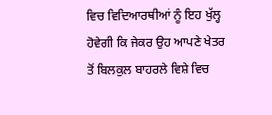ਵਿਚ ਵਿਦਿਆਰਥੀਆਂ ਨੂੰ ਇਹ ਖੁੱਲ੍ਹ ਹੋਵੇਗੀ ਕਿ ਜੇਕਰ ਉਹ ਆਪਣੇ ਖੇਤਰ ਤੋਂ ਬਿਲਕੁਲ ਬਾਹਰਲੇ ਵਿਸ਼ੇ ਵਿਚ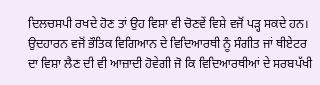ਦਿਲਚਸਪੀ ਰਖਦੇ ਹੋਣ ਤਾਂ ਉਹ ਵਿਸ਼ਾ ਵੀ ਚੋਣਵੇਂ ਵਿਸ਼ੇ ਵਜੋਂ ਪੜ੍ਹ ਸਕਦੇ ਹਨ। ਉਦਹਾਰਨ ਵਜੋਂ ਭੌਤਿਕ ਵਿਗਿਆਨ ਦੇ ਵਿਦਿਆਰਥੀ ਨੂੰ ਸੰਗੀਤ ਜਾਂ ਥੀਏਟਰ ਦਾ ਵਿਸ਼ਾ ਲੈਣ ਦੀ ਵੀ ਆਜ਼ਾਦੀ ਹੋਵੇਗੀ ਜੋ ਕਿ ਵਿਦਿਆਰਥੀਆਂ ਦੇ ਸਰਬਪੱਖੀ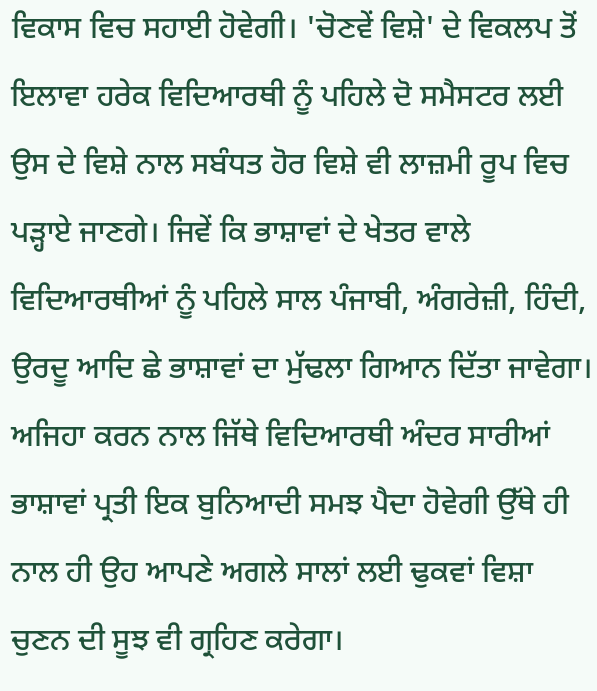ਵਿਕਾਸ ਵਿਚ ਸਹਾਈ ਹੋਵੇਗੀ। 'ਚੋਣਵੇਂ ਵਿਸ਼ੇ' ਦੇ ਵਿਕਲਪ ਤੋਂ ਇਲਾਵਾ ਹਰੇਕ ਵਿਦਿਆਰਥੀ ਨੂੰ ਪਹਿਲੇ ਦੋ ਸਮੈਸਟਰ ਲਈ ਉਸ ਦੇ ਵਿਸ਼ੇ ਨਾਲ ਸਬੰਧਤ ਹੋਰ ਵਿਸ਼ੇ ਵੀ ਲਾਜ਼ਮੀ ਰੂਪ ਵਿਚ ਪੜ੍ਹਾਏ ਜਾਣਗੇ। ਜਿਵੇਂ ਕਿ ਭਾਸ਼ਾਵਾਂ ਦੇ ਖੇਤਰ ਵਾਲੇ ਵਿਦਿਆਰਥੀਆਂ ਨੂੰ ਪਹਿਲੇ ਸਾਲ ਪੰਜਾਬੀ, ਅੰਗਰੇਜ਼ੀ, ਹਿੰਦੀ, ਉਰਦੂ ਆਦਿ ਛੇ ਭਾਸ਼ਾਵਾਂ ਦਾ ਮੁੱਢਲਾ ਗਿਆਨ ਦਿੱਤਾ ਜਾਵੇਗਾ।
ਅਜਿਹਾ ਕਰਨ ਨਾਲ ਜਿੱਥੇ ਵਿਦਿਆਰਥੀ ਅੰਦਰ ਸਾਰੀਆਂ ਭਾਸ਼ਾਵਾਂ ਪ੍ਰਤੀ ਇਕ ਬੁਨਿਆਦੀ ਸਮਝ ਪੈਦਾ ਹੋਵੇਗੀ ਉੱਥੇ ਹੀ ਨਾਲ ਹੀ ਉਹ ਆਪਣੇ ਅਗਲੇ ਸਾਲਾਂ ਲਈ ਢੁਕਵਾਂ ਵਿਸ਼ਾ ਚੁਣਨ ਦੀ ਸੂਝ ਵੀ ਗ੍ਰਹਿਣ ਕਰੇਗਾ।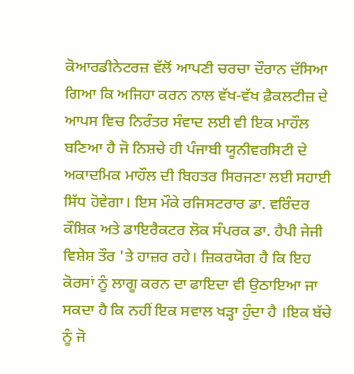ਕੋਆਰਡੀਨੇਟਰਜ਼ ਵੱਲੋਂ ਆਪਣੀ ਚਰਚਾ ਦੌਰਾਨ ਦੱਸਿਆ ਗਿਆ ਕਿ ਅਜਿਹਾ ਕਰਨ ਨਾਲ ਵੱਖ-ਵੱਖ ਫ਼ੈਕਲਟੀਜ਼ ਦੇ ਆਪਸ ਵਿਚ ਨਿਰੰਤਰ ਸੰਵਾਦ ਲਈ ਵੀ ਇਕ ਮਾਹੌਲ ਬਣਿਆ ਹੈ ਜੋ ਨਿਸ਼ਚੇ ਹੀ ਪੰਜਾਬੀ ਯੂਨੀਵਰਸਿਟੀ ਦੇ ਅਕਾਦਮਿਕ ਮਾਹੌਲ ਦੀ ਬਿਹਤਰ ਸਿਰਜਣਾ ਲਈ ਸਹਾਈ ਸਿੱਧ ਹੋਵੇਗਾ। ਇਸ ਮੌਕੇ ਰਜਿਸਟਰਾਰ ਡਾ. ਵਰਿੰਦਰ ਕੌਸ਼ਿਕ ਅਤੇ ਡਾਇਰੈਕਟਰ ਲੋਕ ਸੰਪਰਕ ਡਾ. ਹੈਪੀ ਜੇਜੀ ਵਿਸ਼ੇਸ਼ ਤੌਰ 'ਤੇ ਹਾਜ਼ਰ ਰਹੇ। ਜ਼ਿਕਰਯੋਗ ਹੈ ਕਿ ਇਹ ਕੋਰਸਾਂ ਨੂੰ ਲਾਗੂ ਕਰਨ ਦਾ ਫਾਇਦਾ ਵੀ ਉਠਾਇਆ ਜਾ ਸਕਦਾ ਹੈ ਕਿ ਨਹੀਂ ਇਕ ਸਵਾਲ ਖੜ੍ਹਾ ਹੁੰਦਾ ਹੈ ।ਇਕ ਬੱਚੇ ਨੂੰ ਜੋ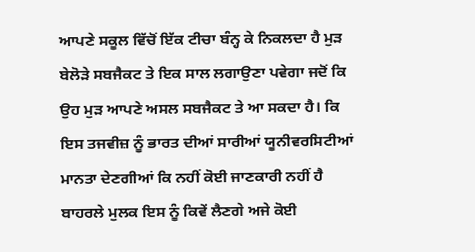ਆਪਣੇ ਸਕੂਲ ਵਿੱਚੋਂ ਇੱਕ ਟੀਚਾ ਬੰਨ੍ਹ ਕੇ ਨਿਕਲਦਾ ਹੈ ਮੁੜ ਬੇਲੋੜੇ ਸਬਜੈਕਟ ਤੇ ਇਕ ਸਾਲ ਲਗਾਉਣਾ ਪਵੇਗਾ ਜਦੋਂ ਕਿ ਉਹ ਮੁੜ ਆਪਣੇ ਅਸਲ ਸਬਜੈਕਟ ਤੇ ਆ ਸਕਦਾ ਹੈ। ਕਿ ਇਸ ਤਜਵੀਜ਼ ਨੂੰ ਭਾਰਤ ਦੀਆਂ ਸਾਰੀਆਂ ਯੂਨੀਵਰਸਿਟੀਆਂ ਮਾਨਤਾ ਦੇਣਗੀਆਂ ਕਿ ਨਹੀਂ ਕੋਈ ਜਾਣਕਾਰੀ ਨਹੀਂ ਹੈ ਬਾਹਰਲੇ ਮੁਲਕ ਇਸ ਨੂੰ ਕਿਵੇਂ ਲੈਣਗੇ ਅਜੇ ਕੋਈ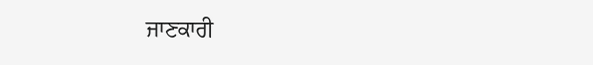ਜਾਣਕਾਰੀ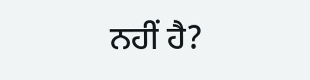ਨਹੀਂ ਹੈ?